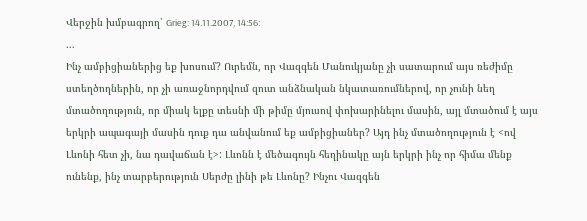Վերջին խմբագրող՝ Grieg: 14.11.2007, 14:56:
...
Ինչ ամբիցիաներից եք խոսում? Ուրեմն, որ Վազգեն Մանուկյանը չի սատարում այս ռեժիմը ստեղծողներին, որ չի առաջնորդվում զուտ անձնական նկատառումներով, որ չունի նեղ մտածողություն, որ միակ ելքը տեսնի մի թիմը մյուսով փոխարինելու մասին, այլ մտածում է այս երկրի ապագայի մասին դուք դա անվանում եք ամբիցիաներ? Այդ ինչ մտածողություն է <ով Լևոնի հետ չի, նա դավաճան է>: Լևոնն է մեծագույն հեղինակը այն երկրի ինչ որ հիմա մենք ունենք, ինչ տարբերություն Սերժը լինի թե Լևոնը? Ինչու Վազգեն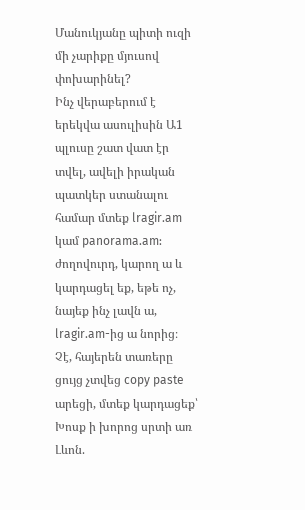Մանուկյանը պիտի ուզի մի չարիքը մյուսով փոխարինել?
Ինչ վերաբերում է երեկվա ասուլիսին Ա1 պլուսը շատ վատ էր տվել, ավելի իրական պատկեր ստանալու համար մտեք lragir.am կամ panorama.am:
ժողովուրդ, կարող ա և կարդացել եք, եթե ոչ, նայեք ինչ լավն ա, lragir.am-ից ա նորից։
Չէ, հայերեն տառերը ցույց չտվեց copy paste արեցի, մտեք կարդացեք՝ Խոսք ի խորոց սրտի առ Լևոն.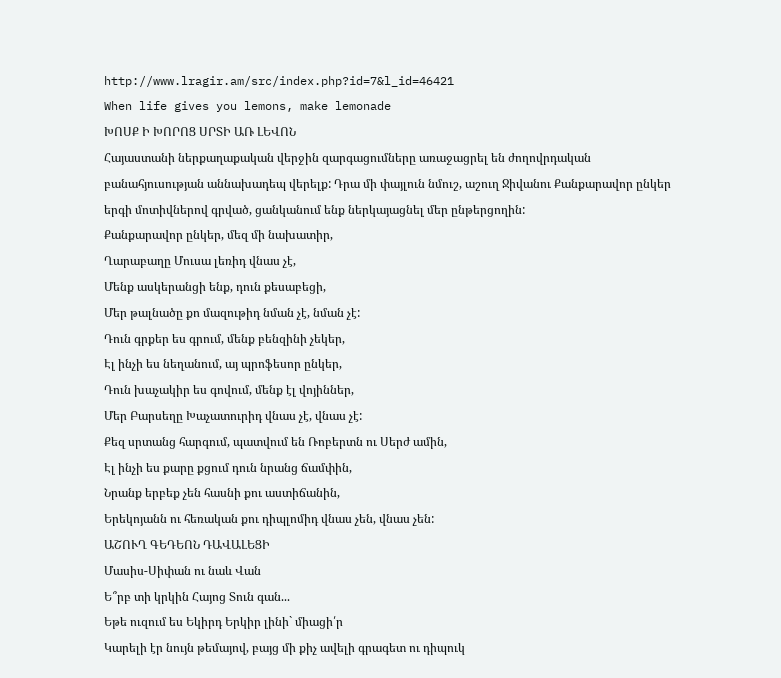http://www.lragir.am/src/index.php?id=7&l_id=46421
When life gives you lemons, make lemonade
ԽՈՍՔ Ի ԽՈՐՈՑ ՍՐՏԻ ԱՌ ԼԵՎՈՆ
Հայաստանի ներքաղաքական վերջին զարգացումները առաջացրել են ժողովրդական բանահյուսության աննախադեպ վերելք: Դրա մի փայլուն նմուշ, աշուղ Ջիվանու Քանքարավոր ընկեր երգի մոտիվներով գրված, ցանկանում ենք ներկայացնել մեր ընթերցողին:
Քանքարավոր ընկեր, մեզ մի նախատիր,
Ղարաբաղը Մուսա լեռիդ վնաս չէ,
Մենք ասկերանցի ենք, դուն քեսաբեցի,
Մեր թալնածը քո մազութիդ նման չէ, նման չէ:
Դուն գրքեր ես գրում, մենք բենզինի չեկեր,
Էլ ինչի ես նեղանում, այ պրոֆեսոր ընկեր,
Դուն խաչակիր ես գովում, մենք էլ վոյիններ,
Մեր Բարսեղը Խաչատուրիդ վնաս չէ, վնաս չէ:
Քեզ սրտանց հարգում, պատվում են Ռոբերտն ու Սերժ ամին,
Էլ ինչի ես քարը քցում դուն նրանց ճամփին,
Նրանք երբեք չեն հասնի քու աստիճանին,
Երեկոյանն ու հեռական քու դիպլոմիդ վնաս չեն, վնաս չեն:
ԱՇՈՒՂ ԳԵԴԵՈՆ ԴԱՎԱԼԵՑԻ
Մասիս-Սիփան ու նաև Վան
Ե՞րբ տի կրկին Հայոց Տուն գան...
Եթե ուզում ես Եկիրդ Երկիր լինի` միացի՛ր
Կարելի էր նույն թեմայով, բայց մի քիչ ավելի գրագետ ու դիպուկ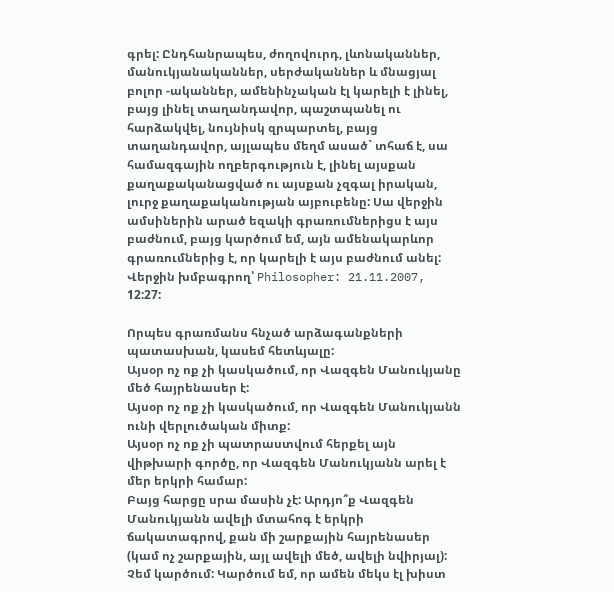գրել: Ընդհանրապես, ժողովուրդ, լևոնականներ, մանուկյանականներ, սերժականներ և մնացյալ բոլոր -ականներ, ամենինչական էլ կարելի է լինել, բայց լինել տաղանդավոր, պաշտպանել ու հարձակվել, նույնիսկ զրպարտել, բայց տաղանդավոր, այլապես մեղմ ասած` տհաճ է, սա համազգային ողբերգություն է, լինել այսքան քաղաքականացված ու այսքան չզգալ իրական, լուրջ քաղաքականության այբուբենը: Սա վերջին ամսիներին արած եզակի գրառումներիցս է այս բաժնում, բայց կարծում եմ, այն ամենակարևոր գրառումներից է, որ կարելի է այս բաժնում անել:
Վերջին խմբագրող՝ Philosopher: 21.11.2007, 12:27:

Որպես գրառմանս հնչած արձագանքների պատասխան, կասեմ հետևյալը:
Այսօր ոչ ոք չի կասկածում, որ Վազգեն Մանուկյանը մեծ հայրենասեր է:
Այսօր ոչ ոք չի կասկածում, որ Վազգեն Մանուկյանն ունի վերլուծական միտք:
Այսօր ոչ ոք չի պատրաստվում հերքել այն վիթխարի գործը, որ Վազգեն Մանուկյանն արել է մեր երկրի համար:
Բայց հարցը սրա մասին չէ: Արդյո՞ք Վազգեն Մանուկյանն ավելի մտահոգ է երկրի ճակատագրով, քան մի շարքային հայրենասեր (կամ ոչ շարքային, այլ ավելի մեծ, ավելի նվիրյալ): Չեմ կարծում: Կարծում եմ, որ ամեն մեկս էլ խիստ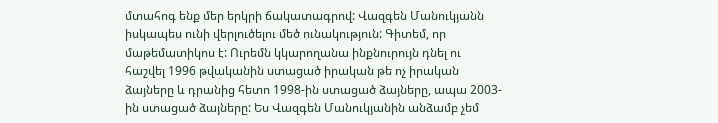մտահոգ ենք մեր երկրի ճակատագրով: Վազգեն Մանուկյանն իսկապես ունի վերլուծելու մեծ ունակություն: Գիտեմ, որ մաթեմատիկոս է: Ուրեմն կկարողանա ինքնուրույն դնել ու
հաշվել 1996 թվականին ստացած իրական թե ոչ իրական ձայները և դրանից հետո 1998-ին ստացած ձայները, ապա 2003-ին ստացած ձայները: Ես Վազգեն Մանուկյանին անձամբ չեմ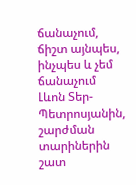ճանաչում, ճիշտ այնպես, ինչպես և չեմ ճանաչում Լևոն Տեր-Պետրոսյանին, շարժման տարիներին շատ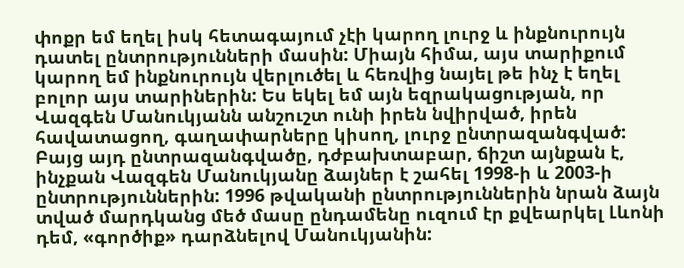փոքր եմ եղել իսկ հետագայում չէի կարող լուրջ և ինքնուրույն դատել ընտրությունների մասին: Միայն հիմա, այս տարիքում կարող եմ ինքնուրույն վերլուծել և հեռվից նայել թե ինչ է եղել բոլոր այս տարիներին: Ես եկել եմ այն եզրակացության, որ Վազգեն Մանուկյանն անշուշտ ունի իրեն նվիրված, իրեն հավատացող, գաղափարները կիսող, լուրջ ընտրազանգված: Բայց այդ ընտրազանգվածը, դժբախտաբար, ճիշտ այնքան է, ինչքան Վազգեն Մանուկյանը ձայներ է շահել 1998-ի և 2003-ի ընտրություններին: 1996 թվականի ընտրություններին նրան ձայն տված մարդկանց մեծ մասը ընդամենը ուզում էր քվեարկել Լևոնի դեմ, «գործիք» դարձնելով Մանուկյանին: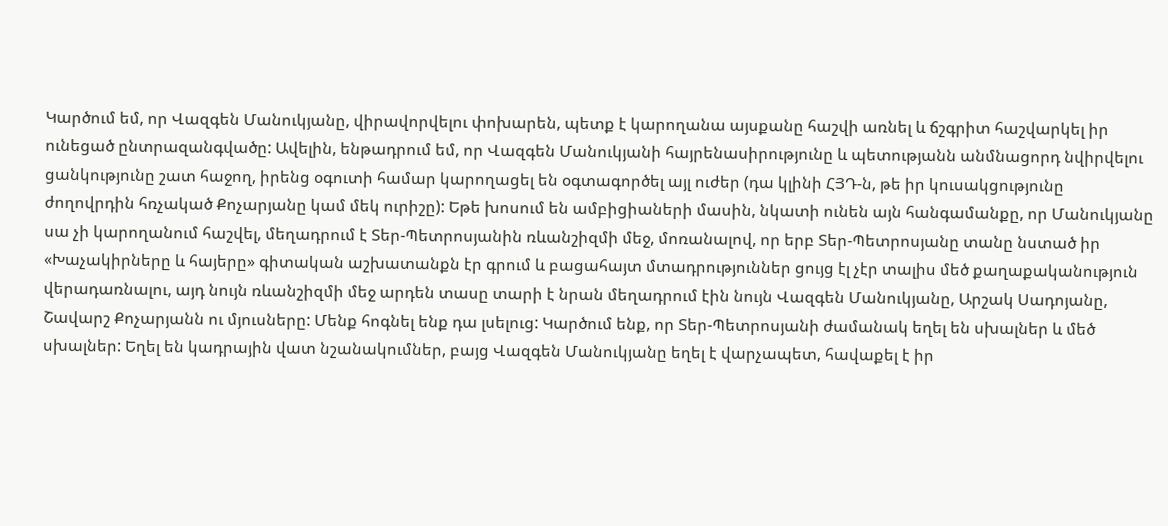Կարծում եմ, որ Վազգեն Մանուկյանը, վիրավորվելու փոխարեն, պետք է կարողանա այսքանը հաշվի առնել և ճշգրիտ հաշվարկել իր ունեցած ընտրազանգվածը: Ավելին, ենթադրում եմ, որ Վազգեն Մանուկյանի հայրենասիրությունը և պետությանն անմնացորդ նվիրվելու ցանկությունը շատ հաջող, իրենց օգուտի համար կարողացել են օգտագործել այլ ուժեր (դա կլինի ՀՅԴ-ն, թե իր կուսակցությունը ժողովրդին հռչակած Քոչարյանը կամ մեկ ուրիշը): Եթե խոսում են ամբիցիաների մասին, նկատի ունեն այն հանգամանքը, որ Մանուկյանը սա չի կարողանում հաշվել, մեղադրում է Տեր-Պետրոսյանին ռևանշիզմի մեջ, մոռանալով, որ երբ Տեր-Պետրոսյանը տանը նստած իր «Խաչակիրները և հայերը» գիտական աշխատանքն էր գրում և բացահայտ մտադրություններ ցույց էլ չէր տալիս մեծ քաղաքականություն վերադառնալու, այդ նույն ռևանշիզմի մեջ արդեն տասը տարի է նրան մեղադրում էին նույն Վազգեն Մանուկյանը, Արշակ Սադոյանը, Շավարշ Քոչարյանն ու մյուսները: Մենք հոգնել ենք դա լսելուց: Կարծում ենք, որ Տեր-Պետրոսյանի ժամանակ եղել են սխալներ և մեծ սխալներ: Եղել են կադրային վատ նշանակումներ, բայց Վազգեն Մանուկյանը եղել է վարչապետ, հավաքել է իր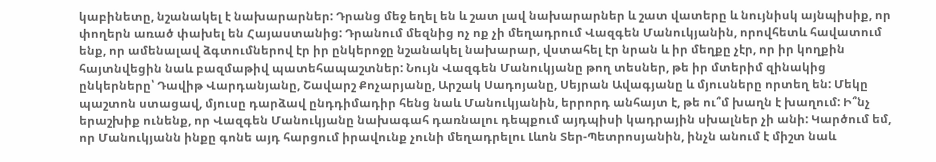կաբինետը, նշանակել է նախարարներ: Դրանց մեջ եղել են և շատ լավ նախարարներ և շատ վատերը և նույնիսկ այնպիսիք, որ փողերն առած փախել են Հայաստանից: Դրանում մեզնից ոչ ոք չի մեղադրում Վազգեն Մանուկյանին, որովհետև հավատում ենք, որ ամենալավ ձգտումներով էր իր ընկերոջը նշանակել նախարար, վստահել էր նրան և իր մեղքը չէր, որ իր կողքին հայտնվեցին նաև բազմաթիվ պատեհապաշտներ: Նույն Վազգեն Մանուկյանը թող տեսներ, թե իր մտերիմ զինակից ընկերները՝ Դավիթ Վարդանյանը, Շավարշ Քոչարյանը, Արշակ Սադոյանը, Սեյրան Ավագյանը և մյուսները որտեղ են: Մեկը պաշտոն ստացավ, մյուսը դարձավ ընդդիմադիր հենց նաև Մանուկյանին, երրորդ անհայտ է, թե ու՞մ խաղն է խաղում: Ի՞նչ երաշխիք ունենք, որ Վազգեն Մանուկյանը նախագահ դառնալու դեպքում այդպիսի կադրային սխալներ չի անի: Կարծում եմ, որ Մանուկյանն ինքը գոնե այդ հարցում իրավունք չունի մեղադրելու Լևոն Տեր-Պետրոսյանին, ինչն անում է միշտ նաև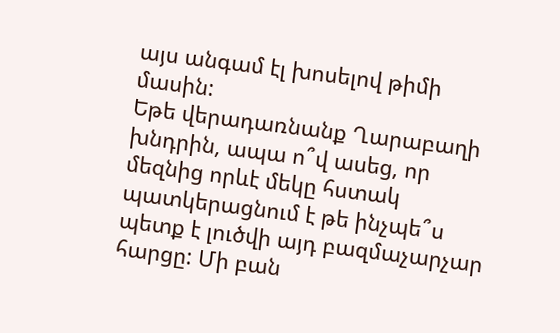այս անգամ էլ խոսելով թիմի մասին:
Եթե վերադառնանք Ղարաբաղի խնդրին, ապա ո՞վ ասեց, որ մեզնից որևէ մեկը հստակ պատկերացնում է թե ինչպե՞ս պետք է լուծվի այդ բազմաչարչար հարցը: Մի բան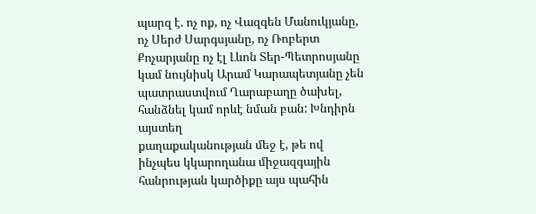պարզ է. ոչ ոք, ոչ Վազգեն Մանուկյանը, ոչ Սերժ Սարգսյանը, ոչ Ռոբերտ Քոչարյանը ոչ էլ Լևոն Տեր-Պետրոսյանը կամ նույնիսկ Արամ Կարապետյանը չեն պատրաստվում Ղարաբաղը ծախել, հանձնել կամ որևէ նման բան: Խնդիրն այստեղ
քաղաքականության մեջ է, թե ով ինչպես կկարողանա միջազգային հանրության կարծիքը այս պահին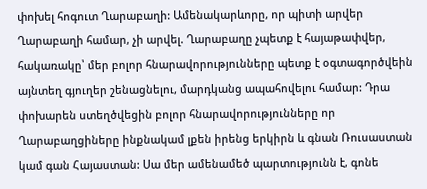փոխել հոգուտ Ղարաբաղի: Ամենակարևորը, որ պիտի արվեր Ղարաբաղի համար, չի արվել. Ղարաբաղը չպետք է հայաթափվեր, հակառակը՝ մեր բոլոր հնարավորությունները պետք է օգտագործվեին այնտեղ գյուղեր շենացնելու, մարդկանց ապահովելու համար: Դրա փոխարեն ստեղծվեցին բոլոր հնարավորությունները որ Ղարաբաղցիները ինքնակամ լքեն իրենց երկիրն և գնան Ռուսաստան կամ գան Հայաստան: Սա մեր ամենամեծ պարտությունն է, գոնե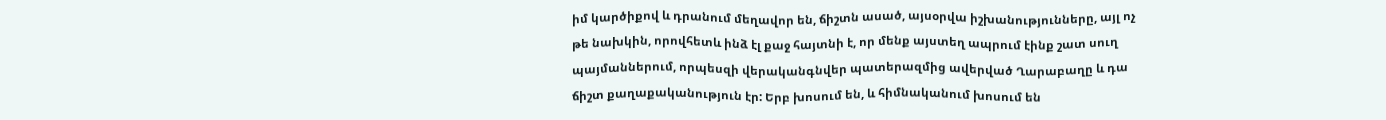իմ կարծիքով և դրանում մեղավոր են, ճիշտն ասած, այսօրվա իշխանությունները, այլ ոչ թե նախկին, որովհետև ինձ էլ քաջ հայտնի է, որ մենք այստեղ ապրում էինք շատ սուղ պայմաններում, որպեսզի վերականգնվեր պատերազմից ավերված Ղարաբաղը և դա ճիշտ քաղաքականություն էր: Երբ խոսում են, և հիմնականում խոսում են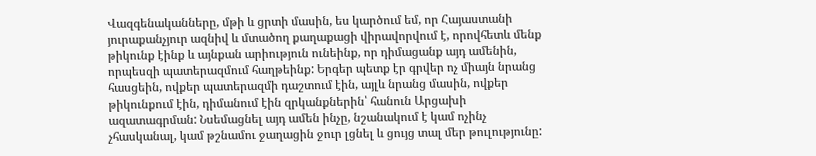Վազգենականները, մթի և ցրտի մասին, ես կարծում եմ, որ Հայաստանի յուրաքանչյուր ազնիվ և մտածող քաղաքացի վիրավորվում է, որովհետև մենք թիկունք էինք և այնքան արիություն ունեինք, որ դիմացանք այդ ամենին, որպեսզի պատերազմում հաղթեինք: Երգեր պետք էր գրվեր ոչ միայն նրանց հասցեին, ովքեր պատերազմի դաշտում էին, այլև նրանց մասին, ովքեր թիկունքում էին, դիմանում էին զրկանքներին՝ հանուն Արցախի ազատագրման: Նսեմացնել այդ ամեն ինչը, նշանակում է կամ ոչինչ չհասկանալ, կամ թշնամու ջաղացին ջուր լցնել և ցույց տալ մեր թուլությունը: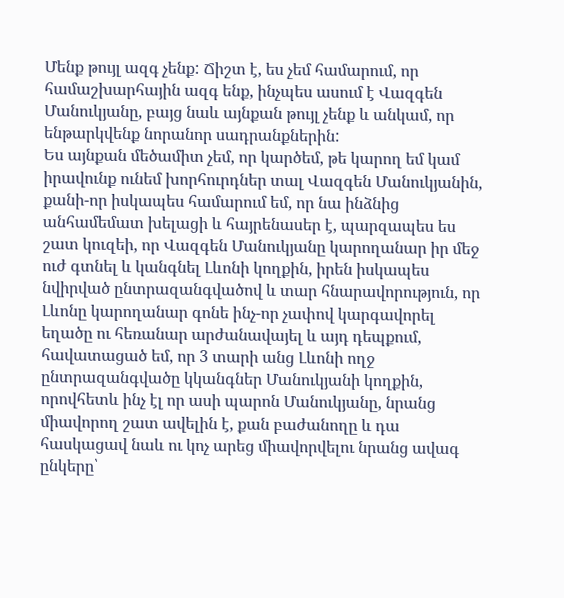Մենք թույլ ազգ չենք: Ճիշտ է, ես չեմ համարում, որ համաշխարհային ազգ ենք, ինչպես ասում է Վազգեն Մանուկյանը, բայց նաև այնքան թույլ չենք և անկամ, որ ենթարկվենք նորանոր սադրանքներին:
Ես այնքան մեծամիտ չեմ, որ կարծեմ, թե կարող եմ կամ իրավունք ունեմ խորհուրդներ տալ Վազգեն Մանուկյանին, քանի-որ իսկապես համարում եմ, որ նա ինձնից անհամեմատ խելացի և հայրենասեր է, պարզապես ես շատ կուզեի, որ Վազգեն Մանուկյանը կարողանար իր մեջ ուժ գտնել և կանգնել Լևոնի կողքին, իրեն իսկապես նվիրված ընտրազանգվածով և տար հնարավորություն, որ Լևոնը կարողանար գոնե ինչ-որ չափով կարգավորել եղածը ու հեռանար արժանավայել և այդ դեպքում, հավատացած եմ, որ 3 տարի անց Լևոնի ողջ ընտրազանգվածը կկանգներ Մանուկյանի կողքին, որովհետև ինչ էլ որ ասի պարոն Մանուկյանը, նրանց միավորող շատ ավելին է, քան բաժանողը և դա հասկացավ նաև ու կոչ արեց միավորվելու նրանց ավագ ընկերը՝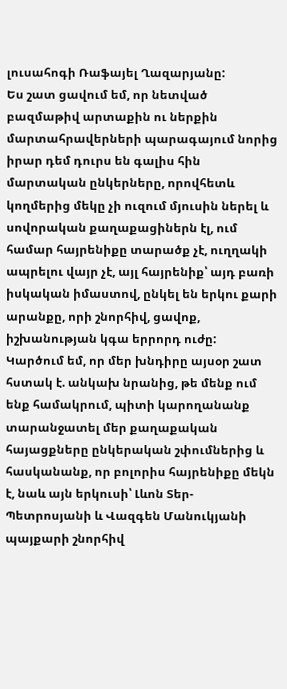լուսահոգի Ռաֆայել Ղազարյանը:
Ես շատ ցավում եմ, որ նետված բազմաթիվ արտաքին ու ներքին մարտահրավերների պարագայում նորից իրար դեմ դուրս են գալիս հին մարտական ընկերները, որովհետև կողմերից մեկը չի ուզում մյուսին ներել և սովորական քաղաքացիներն էլ, ում համար հայրենիքը տարածք չէ, ուղղակի ապրելու վայր չէ, այլ հայրենիք՝ այդ բառի իսկական իմաստով, ընկել են երկու քարի արանքը, որի շնորհիվ, ցավոք, իշխանության կգա երրորդ ուժը:
Կարծում եմ, որ մեր խնդիրը այսօր շատ հստակ է. անկախ նրանից, թե մենք ում ենք համակրում, պիտի կարողանանք տարանջատել մեր քաղաքական հայացքները ընկերական շփումներից և հասկանանք, որ բոլորիս հայրենիքը մեկն է, նաև այն երկուսի՝ Լևոն Տեր-Պետրոսյանի և Վազգեն Մանուկյանի պայքարի շնորհիվ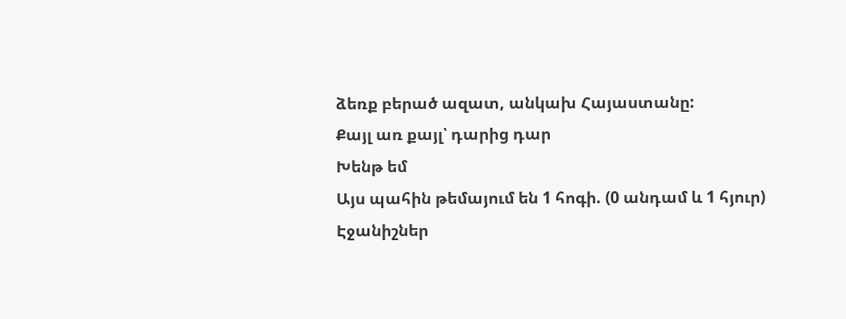ձեռք բերած ազատ, անկախ Հայաստանը:
Քայլ առ քայլ՝ դարից դար
Խենթ եմ
Այս պահին թեմայում են 1 հոգի. (0 անդամ և 1 հյուր)
Էջանիշներ